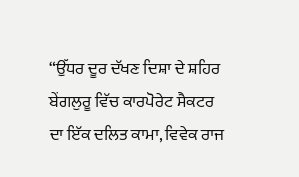“ਉੱਧਰ ਦੂਰ ਦੱਖਣ ਦਿਸ਼ਾ ਦੇ ਸ਼ਹਿਰ ਬੇਂਗਲੁਰੂ ਵਿੱਚ ਕਾਰਪੋਰੇਟ ਸੈਕਟਰ ਦਾ ਇੱਕ ਦਲਿਤ ਕਾਮਾ, ਵਿਵੇਕ ਰਾਜ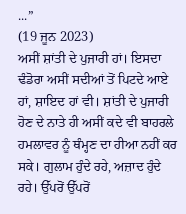...”
(19 ਜੂਨ 2023)
ਅਸੀਂ ਸ਼ਾਂਤੀ ਦੇ ਪੁਜਾਰੀ ਹਾਂ। ਇਸਦਾ ਢੰਡੋਰਾ ਅਸੀਂ ਸਦੀਆਂ ਤੋਂ ਪਿਟਦੇ ਆਏ ਹਾਂ, ਸ਼ਾਇਦ ਹਾਂ ਵੀ। ਸ਼ਾਂਤੀ ਦੇ ਪੁਜਾਰੀ ਹੋਣ ਦੇ ਨਾਤੇ ਹੀ ਅਸੀਂ ਕਦੇ ਵੀ ਬਾਹਰਲੇ ਹਮਲਾਵਰ ਨੂੰ ਥੰਮ੍ਹਣ ਦਾ ਹੀਆ ਨਹੀਂ ਕਰ ਸਕੇ। ਗੁਲਾਮ ਹੁੰਦੇ ਰਹੇ, ਅਜ਼ਾਦ ਹੁੰਦੇ ਰਹੇ। ਉੱਪਰੋਂ ਉੱਪਰੋਂ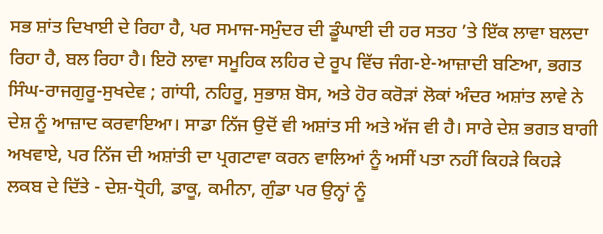ਸਭ ਸ਼ਾਂਤ ਦਿਖਾਈ ਦੇ ਰਿਹਾ ਹੈ, ਪਰ ਸਮਾਜ-ਸਮੁੰਦਰ ਦੀ ਡੂੰਘਾਈ ਦੀ ਹਰ ਸਤਹ ’ਤੇ ਇੱਕ ਲਾਵਾ ਬਲਦਾ ਰਿਹਾ ਹੈ, ਬਲ ਰਿਹਾ ਹੈ। ਇਹੋ ਲਾਵਾ ਸਮੂਹਿਕ ਲਹਿਰ ਦੇ ਰੂਪ ਵਿੱਚ ਜੰਗ-ਏ-ਆਜ਼ਾਦੀ ਬਣਿਆ, ਭਗਤ ਸਿੰਘ-ਰਾਜਗੁਰੂ-ਸੁਖਦੇਵ ; ਗਾਂਧੀ, ਨਹਿਰੂ, ਸੁਭਾਸ਼ ਬੋਸ, ਅਤੇ ਹੋਰ ਕਰੋੜਾਂ ਲੋਕਾਂ ਅੰਦਰ ਅਸ਼ਾਂਤ ਲਾਵੇ ਨੇ ਦੇਸ਼ ਨੂੰ ਆਜ਼ਾਦ ਕਰਵਾਇਆ। ਸਾਡਾ ਨਿੱਜ ਉਦੋਂ ਵੀ ਅਸ਼ਾਂਤ ਸੀ ਅਤੇ ਅੱਜ ਵੀ ਹੈ। ਸਾਰੇ ਦੇਸ਼ ਭਗਤ ਬਾਗੀ ਅਖਵਾਏ, ਪਰ ਨਿੱਜ ਦੀ ਅਸ਼ਾਂਤੀ ਦਾ ਪ੍ਰਗਟਾਵਾ ਕਰਨ ਵਾਲਿਆਂ ਨੂੰ ਅਸੀਂ ਪਤਾ ਨਹੀਂ ਕਿਹੜੇ ਕਿਹੜੇ ਲਕਬ ਦੇ ਦਿੱਤੇ - ਦੇਸ਼-ਧ੍ਰੋਹੀ, ਡਾਕੂ, ਕਮੀਨਾ, ਗੁੰਡਾ ਪਰ ਉਨ੍ਹਾਂ ਨੂੰ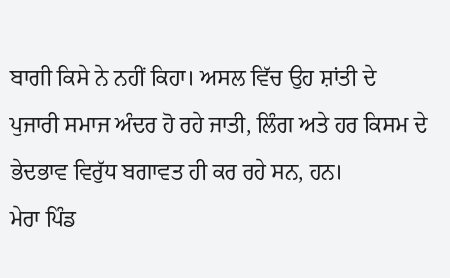ਬਾਗੀ ਕਿਸੇ ਨੇ ਨਹੀਂ ਕਿਹਾ। ਅਸਲ ਵਿੱਚ ਉਹ ਸ਼ਾਂਤੀ ਦੇ ਪੁਜਾਰੀ ਸਮਾਜ ਅੰਦਰ ਹੋ ਰਹੇ ਜਾਤੀ, ਲਿੰਗ ਅਤੇ ਹਰ ਕਿਸਮ ਦੇ ਭੇਦਭਾਵ ਵਿਰੁੱਧ ਬਗਾਵਤ ਹੀ ਕਰ ਰਹੇ ਸਨ, ਹਨ।
ਮੇਰਾ ਪਿੰਡ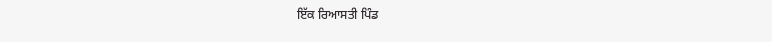ਇੱਕ ਰਿਆਸਤੀ ਪਿੰਡ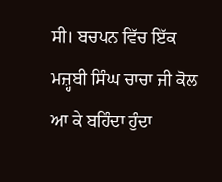ਸੀ। ਬਚਪਨ ਵਿੱਚ ਇੱਕ ਮਜ਼੍ਹਬੀ ਸਿੰਘ ਚਾਚਾ ਜੀ ਕੋਲ ਆ ਕੇ ਬਹਿੰਦਾ ਹੁੰਦਾ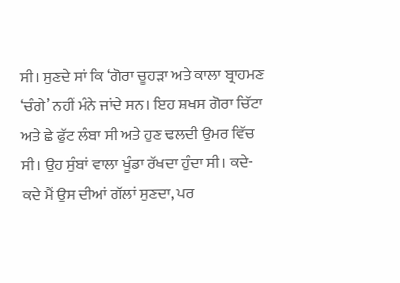ਸੀ। ਸੁਣਦੇ ਸਾਂ ਕਿ ‘ਗੋਰਾ ਚੂਹੜਾ ਅਤੇ ਕਾਲਾ ਬ੍ਰਾਹਮਣ ‘ਚੰਗੇ’ ਨਹੀਂ ਮੰਨੇ ਜਾਂਦੇ ਸਨ। ਇਹ ਸ਼ਖਸ ਗੋਰਾ ਚਿੱਟਾ ਅਤੇ ਛੇ ਫੁੱਟ ਲੰਬਾ ਸੀ ਅਤੇ ਹੁਣ ਢਲਦੀ ਉਮਰ ਵਿੱਚ ਸੀ। ਉਹ ਸੁੰਬਾਂ ਵਾਲਾ ਖੂੰਡਾ ਰੱਖਦਾ ਹੁੰਦਾ ਸੀ। ਕਦੇ-ਕਦੇ ਮੈਂ ਉਸ ਦੀਆਂ ਗੱਲਾਂ ਸੁਣਦਾ, ਪਰ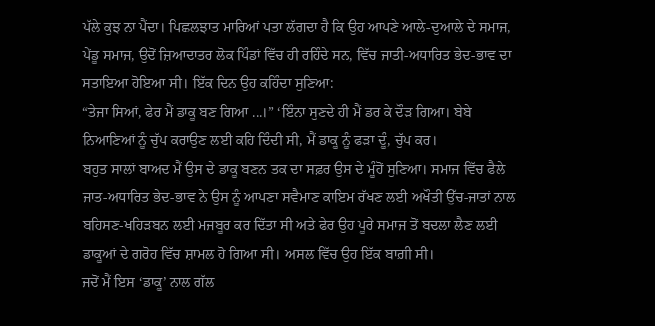ਪੱਲੇ ਕੁਝ ਨਾ ਪੈਂਦਾ। ਪਿਛਲਝਾਤ ਮਾਰਿਆਂ ਪਤਾ ਲੱਗਦਾ ਹੈ ਕਿ ਉਹ ਆਪਣੇ ਆਲੇ-ਦੁਆਲੇ ਦੇ ਸਮਾਜ, ਪੇਂਡੂ ਸਮਾਜ, ਉਦੋਂ ਜ਼ਿਆਦਾਤਰ ਲੋਕ ਪਿੰਡਾਂ ਵਿੱਚ ਹੀ ਰਹਿੰਦੇ ਸਨ, ਵਿੱਚ ਜਾਤੀ-ਅਧਾਰਿਤ ਭੇਦ-ਭਾਵ ਦਾ ਸਤਾਇਆ ਹੋਇਆ ਸੀ। ਇੱਕ ਦਿਨ ਉਹ ਕਹਿੰਦਾ ਸੁਣਿਆ:
“ਤੇਜਾ ਸਿਆਂ, ਫੇਰ ਮੈਂ ਡਾਕੂ ਬਣ ਗਿਆ ...।” ‘ਇੰਨਾ ਸੁਣਦੇ ਹੀ ਮੈਂ ਡਰ ਕੇ ਦੌੜ ਗਿਆ। ਬੇਬੇ ਨਿਆਣਿਆਂ ਨੂੰ ਚੁੱਪ ਕਰਾਉਣ ਲਈ ਕਹਿ ਦਿੰਦੀ ਸੀ, ਮੈਂ ਡਾਕੂ ਨੂੰ ਫੜਾ ਦੂੰ, ਚੁੱਪ ਕਰ।
ਬਹੁਤ ਸਾਲਾਂ ਬਾਅਦ ਮੈਂ ਉਸ ਦੇ ਡਾਕੂ ਬਣਨ ਤਕ ਦਾ ਸਫ਼ਰ ਉਸ ਦੇ ਮੂੰਹੋਂ ਸੁਣਿਆ। ਸਮਾਜ ਵਿੱਚ ਫੈਲੇ ਜਾਤ-ਅਧਾਰਿਤ ਭੇਦ-ਭਾਵ ਨੇ ਉਸ ਨੂੰ ਆਪਣਾ ਸਵੈਮਾਣ ਕਾਇਮ ਰੱਖਣ ਲਈ ਅਖੌਤੀ ਉੱਚ-ਜਾਤਾਂ ਨਾਲ ਬਹਿਸਣ-ਖਹਿੜਬਨ ਲਈ ਮਜਬੂਰ ਕਰ ਦਿੱਤਾ ਸੀ ਅਤੇ ਫੇਰ ਉਹ ਪੂਰੇ ਸਮਾਜ ਤੋਂ ਬਦਲਾ ਲੈਣ ਲਈ ਡਾਕੂਆਂ ਦੇ ਗਰੋਹ ਵਿੱਚ ਸ਼ਾਮਲ ਹੋ ਗਿਆ ਸੀ। ਅਸਲ ਵਿੱਚ ਉਹ ਇੱਕ ਬਾਗ਼ੀ ਸੀ।
ਜਦੋਂ ਮੈਂ ਇਸ ‘ਡਾਕੂ’ ਨਾਲ ਗੱਲ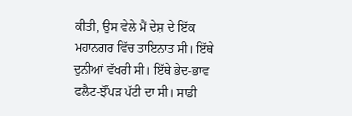ਕੀਤੀ, ਉਸ ਵੇਲੇ ਮੈਂ ਦੇਸ਼ ਦੇ ਇੱਕ ਮਹਾਨਗਰ ਵਿੱਚ ਤਾਇਨਾਤ ਸੀ। ਇੱਥੇ ਦੁਨੀਆਂ ਵੱਖਰੀ ਸੀ। ਇੱਥੇ ਭੇਦ-ਭਾਵ ਫਲੈਟ-ਝੌਂਪੜ ਪੱਟੀ ਦਾ ਸੀ। ਸਾਡੀ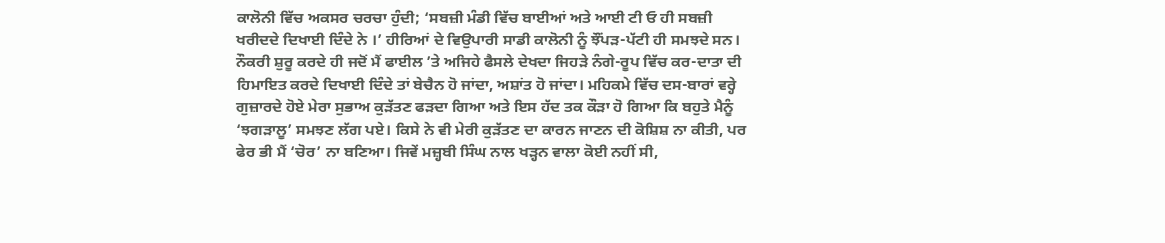ਕਾਲੋਨੀ ਵਿੱਚ ਅਕਸਰ ਚਰਚਾ ਹੁੰਦੀ; ‘ਸਬਜ਼ੀ ਮੰਡੀ ਵਿੱਚ ਬਾਈਆਂ ਅਤੇ ਆਈ ਟੀ ਓ ਹੀ ਸਬਜ਼ੀ ਖਰੀਦਦੇ ਦਿਖਾਈ ਦਿੰਦੇ ਨੇ ।’ ਹੀਰਿਆਂ ਦੇ ਵਿਉਪਾਰੀ ਸਾਡੀ ਕਾਲੋਨੀ ਨੂੰ ਝੌਂਪੜ-ਪੱਟੀ ਹੀ ਸਮਝਦੇ ਸਨ। ਨੌਕਰੀ ਸ਼ੁਰੂ ਕਰਦੇ ਹੀ ਜਦੋਂ ਮੈਂ ਫਾਈਲ ’ਤੇ ਅਜਿਹੇ ਫੈਸਲੇ ਦੇਖਦਾ ਜਿਹੜੇ ਨੰਗੇ-ਰੂਪ ਵਿੱਚ ਕਰ-ਦਾਤਾ ਦੀ ਹਿਮਾਇਤ ਕਰਦੇ ਦਿਖਾਈ ਦਿੰਦੇ ਤਾਂ ਬੇਚੈਨ ਹੋ ਜਾਂਦਾ, ਅਸ਼ਾਂਤ ਹੋ ਜਾਂਦਾ। ਮਹਿਕਮੇ ਵਿੱਚ ਦਸ-ਬਾਰਾਂ ਵਰ੍ਹੇ ਗੁਜ਼ਾਰਦੇ ਹੋਏ ਮੇਰਾ ਸੁਭਾਅ ਕੁੜੱਤਣ ਫੜਦਾ ਗਿਆ ਅਤੇ ਇਸ ਹੱਦ ਤਕ ਕੌੜਾ ਹੋ ਗਿਆ ਕਿ ਬਹੁਤੇ ਮੈਨੂੰ ‘ਝਗੜਾਲੂ’ ਸਮਝਣ ਲੱਗ ਪਏ। ਕਿਸੇ ਨੇ ਵੀ ਮੇਰੀ ਕੁੜੱਤਣ ਦਾ ਕਾਰਨ ਜਾਣਨ ਦੀ ਕੋਸ਼ਿਸ਼ ਨਾ ਕੀਤੀ, ਪਰ ਫੇਰ ਭੀ ਮੈਂ ‘ਚੋਰ’ ਨਾ ਬਣਿਆ। ਜਿਵੇਂ ਮਜ਼੍ਹਬੀ ਸਿੰਘ ਨਾਲ ਖੜ੍ਹਨ ਵਾਲਾ ਕੋਈ ਨਹੀਂ ਸੀ,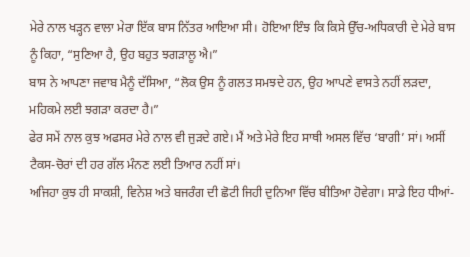ਮੇਰੇ ਨਾਲ ਖੜ੍ਹਨ ਵਾਲਾ ਮੇਰਾ ਇੱਕ ਬਾਸ ਨਿੱਤਰ ਆਇਆ ਸੀ। ਹੋਇਆ ਇੰਝ ਕਿ ਕਿਸੇ ਉੱਚ-ਅਧਿਕਾਰੀ ਦੇ ਮੇਰੇ ਬਾਸ ਨੂੰ ਕਿਹਾ, “ਸੁਣਿਆ ਹੈ, ਉਹ ਬਹੁਤ ਝਗੜਾਲੂ ਐ।”
ਬਾਸ ਨੇ ਆਪਣਾ ਜਵਾਬ ਮੈਨੂੰ ਦੱਸਿਆ, “ਲੋਕ ਉਸ ਨੂੰ ਗਲਤ ਸਮਝਦੇ ਹਨ, ਉਹ ਆਪਣੇ ਵਾਸਤੇ ਨਹੀਂ ਲੜਦਾ, ਮਹਿਕਮੇ ਲਈ ਝਗੜਾ ਕਰਦਾ ਹੈ।”
ਫੇਰ ਸਮੇਂ ਨਾਲ ਕੁਝ ਅਫਸਰ ਮੇਰੇ ਨਾਲ ਵੀ ਜੁੜਦੇ ਗਏ। ਮੈਂ ਅਤੇ ਮੇਰੇ ਇਹ ਸਾਥੀ ਅਸਲ ਵਿੱਚ ‘ਬਾਗੀ’ ਸਾਂ। ਅਸੀਂ ਟੈਕਸ-ਚੋਰਾਂ ਦੀ ਹਰ ਗੱਲ ਮੰਨਣ ਲਈ ਤਿਆਰ ਨਹੀਂ ਸਾਂ।
ਅਜਿਹਾ ਕੁਝ ਹੀ ਸਾਕਸ਼ੀ, ਵਿਨੇਸ਼ ਅਤੇ ਬਜਰੰਗ ਦੀ ਛੋਟੀ ਜਿਹੀ ਦੁਨਿਆ ਵਿੱਚ ਬੀਤਿਆ ਹੋਵੇਗਾ। ਸਾਡੇ ਇਹ ਧੀਆਂ-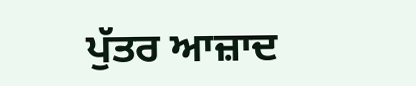ਪੁੱਤਰ ਆਜ਼ਾਦ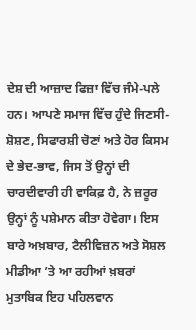ਦੇਸ਼ ਦੀ ਆਜ਼ਾਦ ਫਿਜ਼ਾ ਵਿੱਚ ਜੰਮੇ-ਪਲੇ ਹਨ। ਆਪਣੇ ਸਮਾਜ ਵਿੱਚ ਹੁੰਦੇ ਜਿਣਸੀ-ਸ਼ੋਸ਼ਣ, ਸਿਫਾਰਸ਼ੀ ਚੋਣਾਂ ਅਤੇ ਹੋਰ ਕਿਸਮ ਦੇ ਭੇਦ-ਭਾਵ, ਜਿਸ ਤੋਂ ਉਨ੍ਹਾਂ ਦੀ ਚਾਰਦੀਵਾਰੀ ਹੀ ਵਾਕਿਫ਼ ਹੈ, ਨੇ ਜ਼ਰੂਰ ਉਨ੍ਹਾਂ ਨੂੰ ਪਸ਼ੇਮਾਨ ਕੀਤਾ ਹੋਵੇਗਾ। ਇਸ ਬਾਰੇ ਅਖ਼ਬਾਰ, ਟੈਲੀਵਿਜ਼ਨ ਅਤੇ ਸੋਸ਼ਲ ਮੀਡੀਆ ’ਤੇ ਆ ਰਹੀਆਂ ਖ਼ਬਰਾਂ ਮੁਤਾਬਿਕ ਇਹ ਪਹਿਲਵਾਨ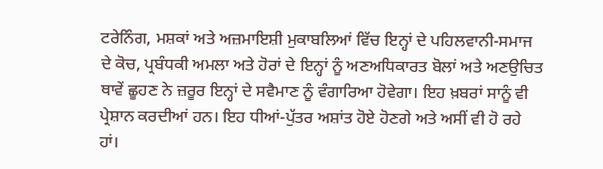ਟਰੇਨਿੰਗ, ਮਸ਼ਕਾਂ ਅਤੇ ਅਜ਼ਮਾਇਸ਼ੀ ਮੁਕਾਬਲਿਆਂ ਵਿੱਚ ਇਨ੍ਹਾਂ ਦੇ ਪਹਿਲਵਾਨੀ-ਸਮਾਜ ਦੇ ਕੋਚ, ਪ੍ਰਬੰਧਕੀ ਅਮਲਾ ਅਤੇ ਹੋਰਾਂ ਦੇ ਇਨ੍ਹਾਂ ਨੂੰ ਅਣਅਧਿਕਾਰਤ ਬੋਲਾਂ ਅਤੇ ਅਣਉਚਿਤ ਥਾਵੇਂ ਛੂਹਣ ਨੇ ਜ਼ਰੂਰ ਇਨ੍ਹਾਂ ਦੇ ਸਵੈਮਾਣ ਨੂੰ ਵੰਗਾਰਿਆ ਹੋਵੇਗਾ। ਇਹ ਖ਼ਬਰਾਂ ਸਾਨੂੰ ਵੀ ਪ੍ਰੇਸ਼ਾਨ ਕਰਦੀਆਂ ਹਨ। ਇਹ ਧੀਆਂ-ਪੁੱਤਰ ਅਸ਼ਾਂਤ ਹੋਏ ਹੋਣਗੇ ਅਤੇ ਅਸੀਂ ਵੀ ਹੋ ਰਹੇ ਹਾਂ।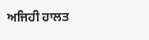ਅਜਿਹੀ ਹਾਲਤ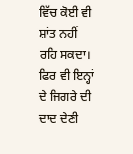ਵਿੱਚ ਕੋਈ ਵੀ ਸ਼ਾਂਤ ਨਹੀਂ ਰਹਿ ਸਕਦਾ। ਫਿਰ ਵੀ ਇਨ੍ਹਾਂ ਦੇ ਜਿਗਰੇ ਦੀ ਦਾਦ ਦੇਣੀ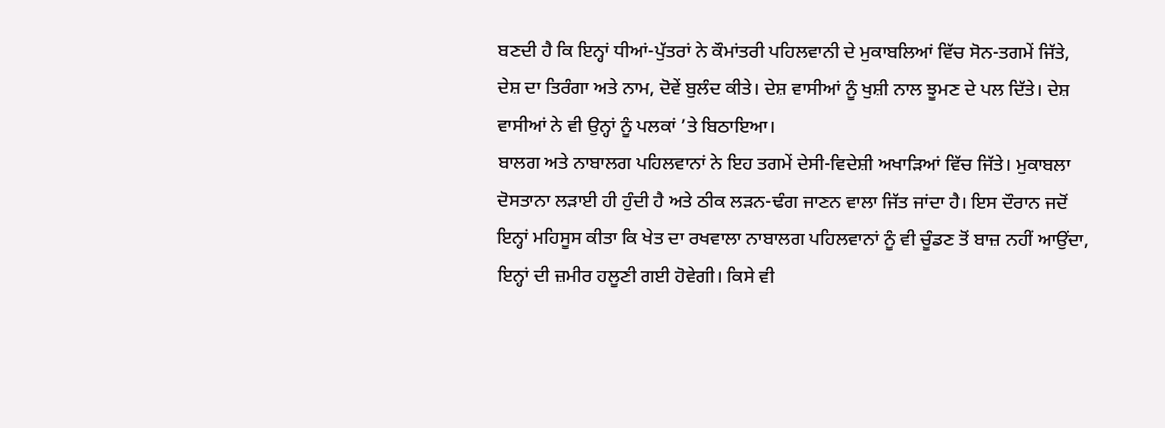ਬਣਦੀ ਹੈ ਕਿ ਇਨ੍ਹਾਂ ਧੀਆਂ-ਪੁੱਤਰਾਂ ਨੇ ਕੌਮਾਂਤਰੀ ਪਹਿਲਵਾਨੀ ਦੇ ਮੁਕਾਬਲਿਆਂ ਵਿੱਚ ਸੋਨ-ਤਗਮੇਂ ਜਿੱਤੇ, ਦੇਸ਼ ਦਾ ਤਿਰੰਗਾ ਅਤੇ ਨਾਮ, ਦੋਵੇਂ ਬੁਲੰਦ ਕੀਤੇ। ਦੇਸ਼ ਵਾਸੀਆਂ ਨੂੰ ਖੁਸ਼ੀ ਨਾਲ ਝੂਮਣ ਦੇ ਪਲ ਦਿੱਤੇ। ਦੇਸ਼ ਵਾਸੀਆਂ ਨੇ ਵੀ ਉਨ੍ਹਾਂ ਨੂੰ ਪਲਕਾਂ ’ਤੇ ਬਿਠਾਇਆ।
ਬਾਲਗ ਅਤੇ ਨਾਬਾਲਗ ਪਹਿਲਵਾਨਾਂ ਨੇ ਇਹ ਤਗਮੇਂ ਦੇਸੀ-ਵਿਦੇਸ਼ੀ ਅਖਾੜਿਆਂ ਵਿੱਚ ਜਿੱਤੇ। ਮੁਕਾਬਲਾ ਦੋਸਤਾਨਾ ਲੜਾਈ ਹੀ ਹੁੰਦੀ ਹੈ ਅਤੇ ਠੀਕ ਲੜਨ-ਢੰਗ ਜਾਣਨ ਵਾਲਾ ਜਿੱਤ ਜਾਂਦਾ ਹੈ। ਇਸ ਦੌਰਾਨ ਜਦੋਂ ਇਨ੍ਹਾਂ ਮਹਿਸੂਸ ਕੀਤਾ ਕਿ ਖੇਤ ਦਾ ਰਖਵਾਲਾ ਨਾਬਾਲਗ ਪਹਿਲਵਾਨਾਂ ਨੂੰ ਵੀ ਚੂੰਡਣ ਤੋਂ ਬਾਜ਼ ਨਹੀਂ ਆਉਂਦਾ, ਇਨ੍ਹਾਂ ਦੀ ਜ਼ਮੀਰ ਹਲੂਣੀ ਗਈ ਹੋਵੇਗੀ। ਕਿਸੇ ਵੀ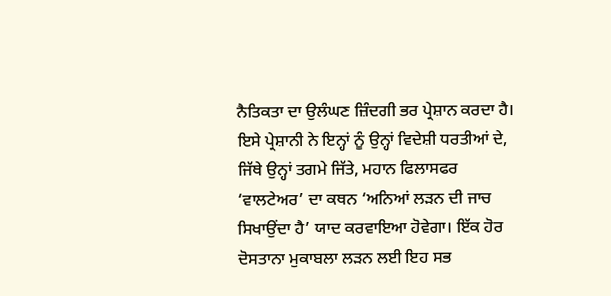ਨੈਤਿਕਤਾ ਦਾ ਉਲੰਘਣ ਜ਼ਿੰਦਗੀ ਭਰ ਪ੍ਰੇਸ਼ਾਨ ਕਰਦਾ ਹੈ। ਇਸੇ ਪ੍ਰੇਸ਼ਾਨੀ ਨੇ ਇਨ੍ਹਾਂ ਨੂੰ ਉਨ੍ਹਾਂ ਵਿਦੇਸ਼ੀ ਧਰਤੀਆਂ ਦੇ, ਜਿੱਥੇ ਉਨ੍ਹਾਂ ਤਗਮੇ ਜਿੱਤੇ, ਮਹਾਨ ਫਿਲਾਸਫਰ ‘ਵਾਲਟੇਅਰ’ ਦਾ ਕਥਨ ‘ਅਨਿਆਂ ਲੜਨ ਦੀ ਜਾਚ ਸਿਖਾਉਂਦਾ ਹੈ’ ਯਾਦ ਕਰਵਾਇਆ ਹੋਵੇਗਾ। ਇੱਕ ਹੋਰ ਦੋਸਤਾਨਾ ਮੁਕਾਬਲਾ ਲੜਨ ਲਈ ਇਹ ਸਭ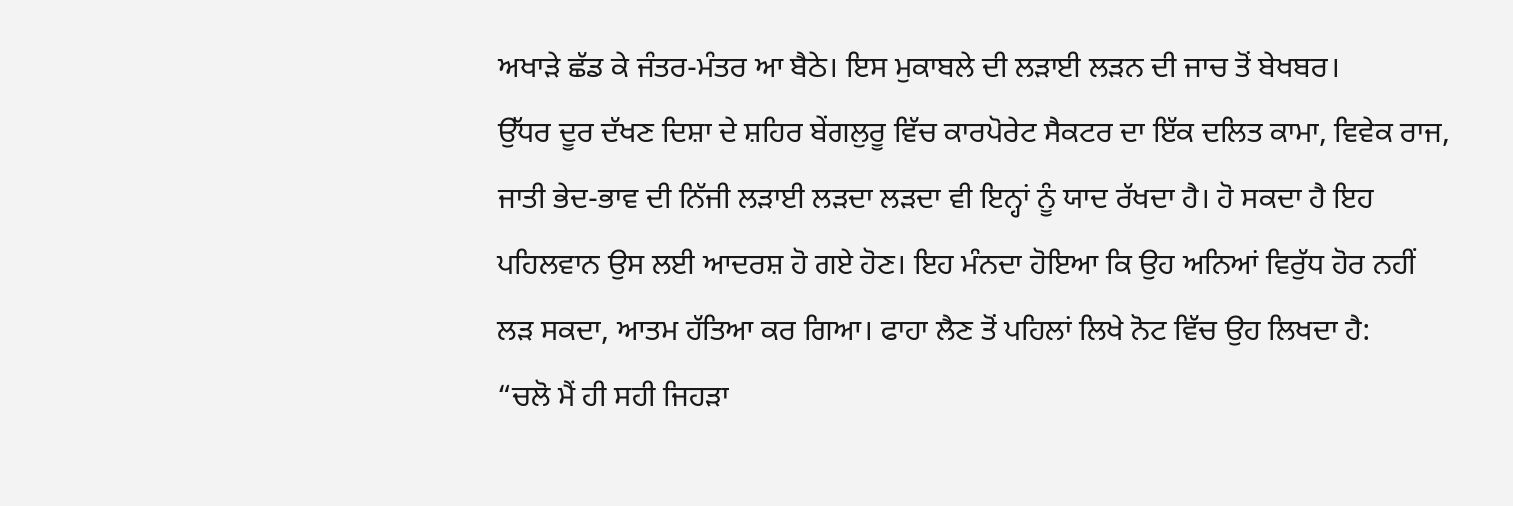ਅਖਾੜੇ ਛੱਡ ਕੇ ਜੰਤਰ-ਮੰਤਰ ਆ ਬੈਠੇ। ਇਸ ਮੁਕਾਬਲੇ ਦੀ ਲੜਾਈ ਲੜਨ ਦੀ ਜਾਚ ਤੋਂ ਬੇਖਬਰ।
ਉੱਧਰ ਦੂਰ ਦੱਖਣ ਦਿਸ਼ਾ ਦੇ ਸ਼ਹਿਰ ਬੇਂਗਲੁਰੂ ਵਿੱਚ ਕਾਰਪੋਰੇਟ ਸੈਕਟਰ ਦਾ ਇੱਕ ਦਲਿਤ ਕਾਮਾ, ਵਿਵੇਕ ਰਾਜ, ਜਾਤੀ ਭੇਦ-ਭਾਵ ਦੀ ਨਿੱਜੀ ਲੜਾਈ ਲੜਦਾ ਲੜਦਾ ਵੀ ਇਨ੍ਹਾਂ ਨੂੰ ਯਾਦ ਰੱਖਦਾ ਹੈ। ਹੋ ਸਕਦਾ ਹੈ ਇਹ ਪਹਿਲਵਾਨ ਉਸ ਲਈ ਆਦਰਸ਼ ਹੋ ਗਏ ਹੋਣ। ਇਹ ਮੰਨਦਾ ਹੋਇਆ ਕਿ ਉਹ ਅਨਿਆਂ ਵਿਰੁੱਧ ਹੋਰ ਨਹੀਂ ਲੜ ਸਕਦਾ, ਆਤਮ ਹੱਤਿਆ ਕਰ ਗਿਆ। ਫਾਹਾ ਲੈਣ ਤੋਂ ਪਹਿਲਾਂ ਲਿਖੇ ਨੋਟ ਵਿੱਚ ਉਹ ਲਿਖਦਾ ਹੈ:
“ਚਲੋ ਮੈਂ ਹੀ ਸਹੀ ਜਿਹੜਾ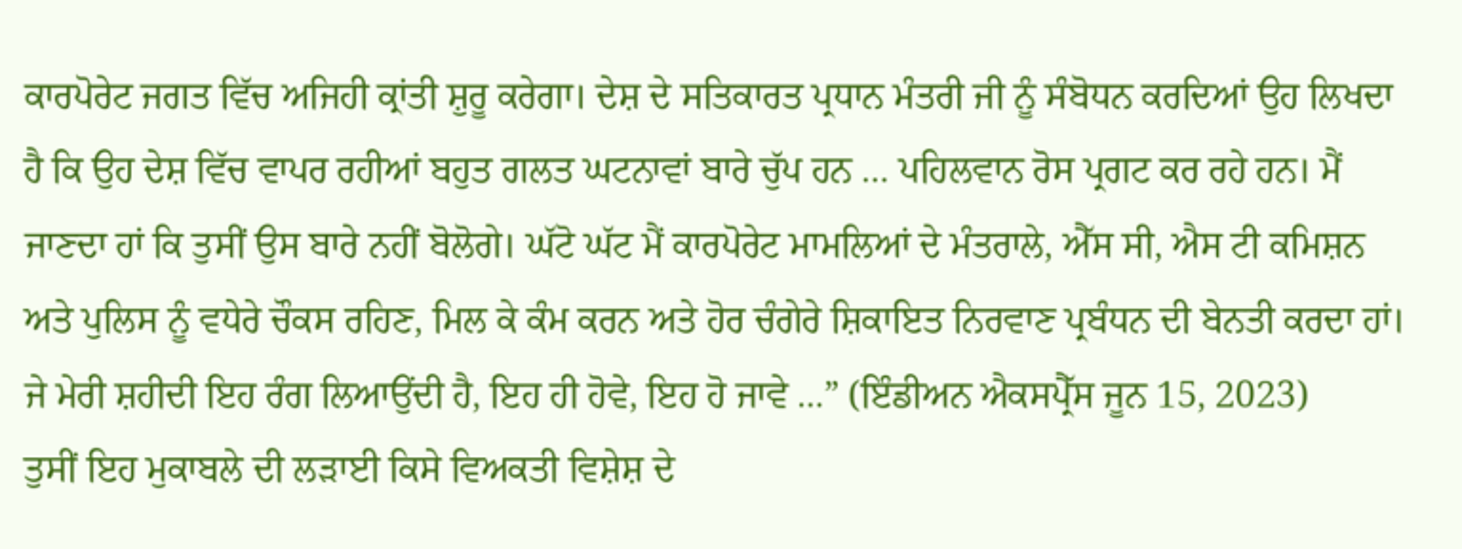ਕਾਰਪੋਰੇਟ ਜਗਤ ਵਿੱਚ ਅਜਿਹੀ ਕ੍ਰਾਂਤੀ ਸ਼ੁਰੂ ਕਰੇਗਾ। ਦੇਸ਼ ਦੇ ਸਤਿਕਾਰਤ ਪ੍ਰਧਾਨ ਮੰਤਰੀ ਜੀ ਨੂੰ ਸੰਬੋਧਨ ਕਰਦਿਆਂ ਉਹ ਲਿਖਦਾ ਹੈ ਕਿ ਉਹ ਦੇਸ਼ ਵਿੱਚ ਵਾਪਰ ਰਹੀਆਂ ਬਹੁਤ ਗਲਤ ਘਟਨਾਵਾਂ ਬਾਰੇ ਚੁੱਪ ਹਨ … ਪਹਿਲਵਾਨ ਰੋਸ ਪ੍ਰਗਟ ਕਰ ਰਹੇ ਹਨ। ਮੈਂ ਜਾਣਦਾ ਹਾਂ ਕਿ ਤੁਸੀਂ ਉਸ ਬਾਰੇ ਨਹੀਂ ਬੋਲੋਗੇ। ਘੱਟੋ ਘੱਟ ਮੈਂ ਕਾਰਪੋਰੇਟ ਮਾਮਲਿਆਂ ਦੇ ਮੰਤਰਾਲੇ, ਐੱਸ ਸੀ, ਐਸ ਟੀ ਕਮਿਸ਼ਨ ਅਤੇ ਪੁਲਿਸ ਨੂੰ ਵਧੇਰੇ ਚੌਕਸ ਰਹਿਣ, ਮਿਲ ਕੇ ਕੰਮ ਕਰਨ ਅਤੇ ਹੋਰ ਚੰਗੇਰੇ ਸ਼ਿਕਾਇਤ ਨਿਰਵਾਣ ਪ੍ਰਬੰਧਨ ਦੀ ਬੇਨਤੀ ਕਰਦਾ ਹਾਂ। ਜੇ ਮੇਰੀ ਸ਼ਹੀਦੀ ਇਹ ਰੰਗ ਲਿਆਉਂਦੀ ਹੈ, ਇਹ ਹੀ ਹੋਵੇ, ਇਹ ਹੋ ਜਾਵੇ ...” (ਇੰਡੀਅਨ ਐਕਸਪ੍ਰੈੱਸ ਜੂਨ 15, 2023)
ਤੁਸੀਂ ਇਹ ਮੁਕਾਬਲੇ ਦੀ ਲੜਾਈ ਕਿਸੇ ਵਿਅਕਤੀ ਵਿਸ਼ੇਸ਼ ਦੇ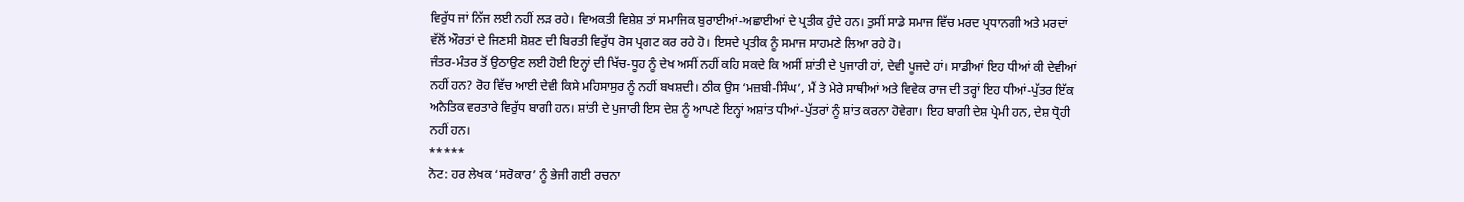ਵਿਰੁੱਧ ਜਾਂ ਨਿੱਜ ਲਈ ਨਹੀਂ ਲੜ ਰਹੇ। ਵਿਅਕਤੀ ਵਿਸ਼ੇਸ਼ ਤਾਂ ਸਮਾਜਿਕ ਬੁਰਾਈਆਂ-ਅਛਾਈਆਂ ਦੇ ਪ੍ਰਤੀਕ ਹੁੰਦੇ ਹਨ। ਤੁਸੀਂ ਸਾਡੇ ਸਮਾਜ ਵਿੱਚ ਮਰਦ ਪ੍ਰਧਾਨਗੀ ਅਤੇ ਮਰਦਾਂ ਵੱਲੋਂ ਔਰਤਾਂ ਦੇ ਜਿਣਸੀ ਸ਼ੋਸ਼ਣ ਦੀ ਬਿਰਤੀ ਵਿਰੁੱਧ ਰੋਸ ਪ੍ਰਗਟ ਕਰ ਰਹੇ ਹੋ। ਇਸਦੇ ਪ੍ਰਤੀਕ ਨੂੰ ਸਮਾਜ ਸਾਹਮਣੇ ਲਿਆ ਰਹੇ ਹੋ।
ਜੰਤਰ-ਮੰਤਰ ਤੋਂ ਉਠਾਉਣ ਲਈ ਹੋਈ ਇਨ੍ਹਾਂ ਦੀ ਖਿੱਚ-ਧੂਹ ਨੂੰ ਦੇਖ ਅਸੀਂ ਨਹੀਂ ਕਹਿ ਸਕਦੇ ਕਿ ਅਸੀਂ ਸ਼ਾਂਤੀ ਦੇ ਪੁਜਾਰੀ ਹਾਂ, ਦੇਵੀ ਪੂਜਦੇ ਹਾਂ। ਸਾਡੀਆਂ ਇਹ ਧੀਆਂ ਕੀ ਦੇਵੀਆਂ ਨਹੀਂ ਹਨ? ਰੋਹ ਵਿੱਚ ਆਈ ਦੇਵੀ ਕਿਸੇ ਮਹਿਸਾਸੁਰ ਨੂੰ ਨਹੀਂ ਬਖਸ਼ਦੀ। ਠੀਕ ਉਸ ‘ਮਜ਼ਬੀ-ਸਿੰਘ’, ਮੈਂ ਤੇ ਮੇਰੇ ਸਾਥੀਆਂ ਅਤੇ ਵਿਵੇਕ ਰਾਜ ਦੀ ਤਰ੍ਹਾਂ ਇਹ ਧੀਆਂ-ਪੁੱਤਰ ਇੱਕ ਅਨੈਤਿਕ ਵਰਤਾਰੇ ਵਿਰੁੱਧ ਬਾਗੀ ਹਨ। ਸ਼ਾਂਤੀ ਦੇ ਪੁਜਾਰੀ ਇਸ ਦੇਸ਼ ਨੂੰ ਆਪਣੇ ਇਨ੍ਹਾਂ ਅਸ਼ਾਂਤ ਧੀਆਂ-ਪੁੱਤਰਾਂ ਨੂੰ ਸ਼ਾਂਤ ਕਰਨਾ ਹੋਵੇਗਾ। ਇਹ ਬਾਗੀ ਦੇਸ਼ ਪ੍ਰੇਮੀ ਹਨ, ਦੇਸ਼ ਧ੍ਰੋਹੀ ਨਹੀਂ ਹਨ।
*****
ਨੋਟ: ਹਰ ਲੇਖਕ ‘ਸਰੋਕਾਰ’ ਨੂੰ ਭੇਜੀ ਗਈ ਰਚਨਾ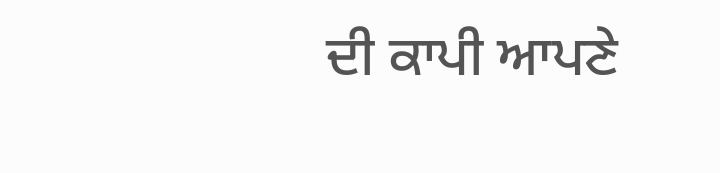ਦੀ ਕਾਪੀ ਆਪਣੇ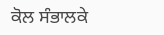ਕੋਲ ਸੰਭਾਲਕੇ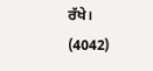ਰੱਖੇ।
(4042)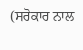(ਸਰੋਕਾਰ ਨਾਲ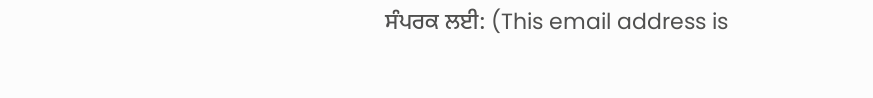ਸੰਪਰਕ ਲਈ: (This email address is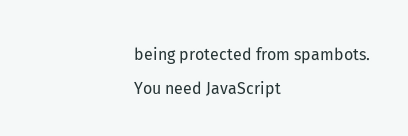being protected from spambots. You need JavaScript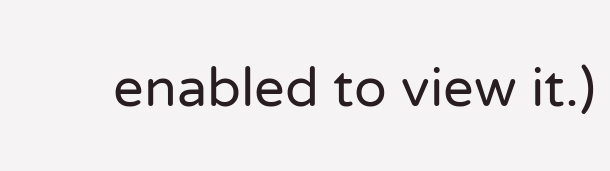enabled to view it.)